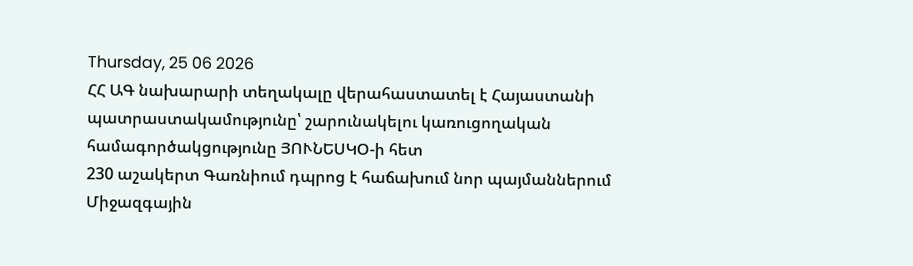Thursday, 25 06 2026
ՀՀ ԱԳ նախարարի տեղակալը վերահաստատել է Հայաստանի պատրաստակամությունը՝ շարունակելու կառուցողական համագործակցությունը ՅՈՒՆԵՍԿՕ-ի հետ
230 աշակերտ Գառնիում դպրոց է հաճախում նոր պայմաններում
Միջազգային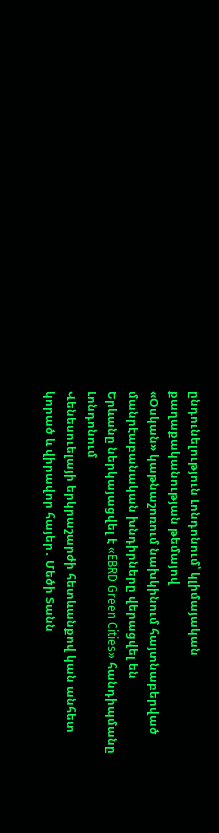ընդունելություն Լոնդոնում՝ կլիմայական քաղաքականության թեմայով
«Օսկան» կաթնաշոռում նախկինում հայտնաբերված մանրէաբանական խնդիրները վերացվել են
Երևանը ներկայացվել է «EBRD Green Cities» հանդիպմանը Լոնդոնում
Վենեսուելայի երկրաշարժի հետևանքով կան անհետ կորած և վիրավոր հայեր․ Մեծի Տանն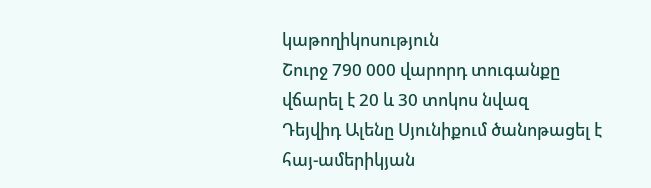կաթողիկոսություն
Շուրջ 790 000 վարորդ տուգանքը վճարել է 20 և 30 տոկոս նվազ
Դեյվիդ Ալենը Սյունիքում ծանոթացել է հայ-ամերիկյան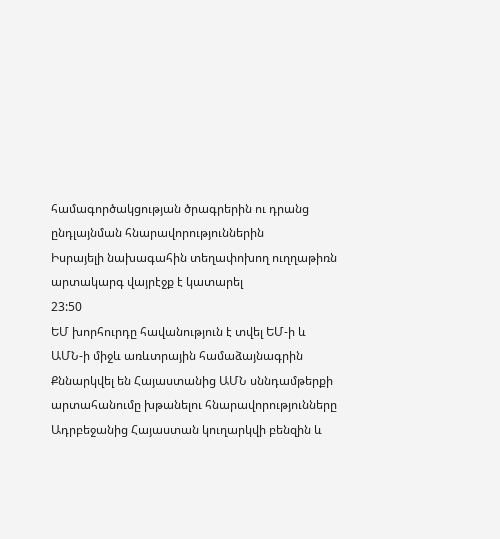համագործակցության ծրագրերին ու դրանց ընդլայնման հնարավորություններին
Իսրայելի նախագահին տեղափոխող ուղղաթիռն արտակարգ վայրէջք է կատարել
23:50
ԵՄ խորհուրդը հավանություն է տվել ԵՄ-ի և ԱՄՆ-ի միջև առևտրային համաձայնագրին
Քննարկվել են Հայաստանից ԱՄՆ սննդամթերքի արտահանումը խթանելու հնարավորությունները
Ադրբեջանից Հայաստան կուղարկվի բենզին և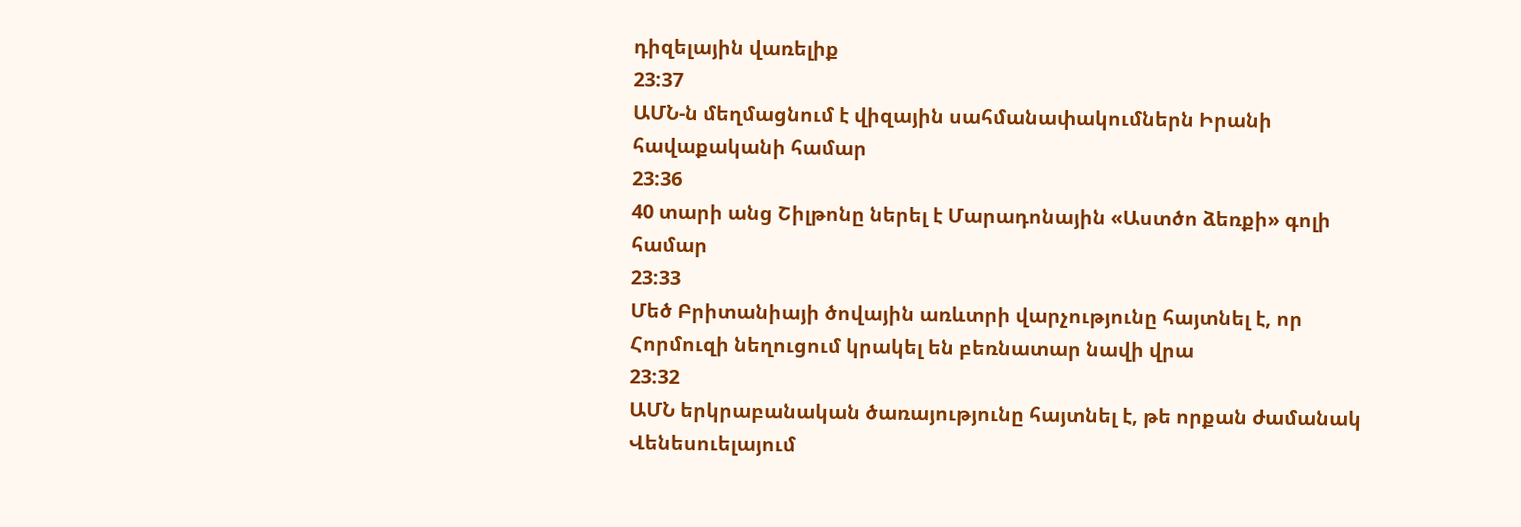դիզելային վառելիք
23:37
ԱՄՆ-ն մեղմացնում է վիզային սահմանափակումներն Իրանի հավաքականի համար
23:36
40 տարի անց Շիլթոնը ներել է Մարադոնային «Աստծո ձեռքի» գոլի համար
23:33
Մեծ Բրիտանիայի ծովային առևտրի վարչությունը հայտնել է, որ Հորմուզի նեղուցում կրակել են բեռնատար նավի վրա
23:32
ԱՄՆ երկրաբանական ծառայությունը հայտնել է, թե որքան ժամանակ Վենեսուելայում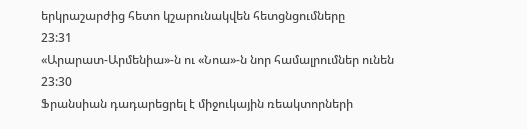երկրաշարժից հետո կշարունակվեն հետցնցումները
23:31
«Արարատ-Արմենիա»-ն ու «Նոա»-ն նոր համալրումներ ունեն
23:30
Ֆրանսիան դադարեցրել է միջուկային ռեակտորների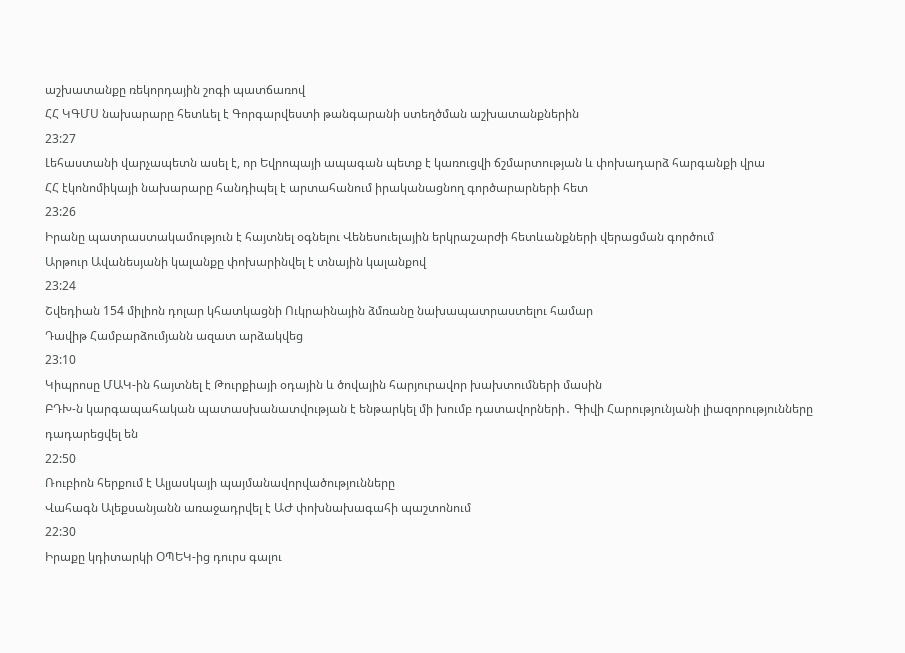աշխատանքը ռեկորդային շոգի պատճառով
ՀՀ ԿԳՄՍ նախարարը հետևել է Գորգարվեստի թանգարանի ստեղծման աշխատանքներին
23:27
Լեհաստանի վարչապետն ասել է, որ Եվրոպայի ապագան պետք է կառուցվի ճշմարտության և փոխադարձ հարգանքի վրա
ՀՀ էկոնոմիկայի նախարարը հանդիպել է արտահանում իրականացնող գործարարների հետ
23:26
Իրանը պատրաստակամություն է հայտնել օգնելու Վենեսուելային երկրաշարժի հետևանքների վերացման գործում
Արթուր Ավանեսյանի կալանքը փոխարինվել է տնային կալանքով
23:24
Շվեդիան 154 միլիոն դոլար կհատկացնի Ուկրաինային ձմռանը նախապատրաստելու համար
Դավիթ Համբարձումյանն ազատ արձակվեց
23:10
Կիպրոսը ՄԱԿ-ին հայտնել է Թուրքիայի օդային և ծովային հարյուրավոր խախտումների մասին
ԲԴԽ-ն կարգապահական պատասխանատվության է ենթարկել մի խումբ դատավորների․ Գիվի Հարությունյանի լիազորությունները դադարեցվել են
22:50
Ռուբիոն հերքում է Ալյասկայի պայմանավորվածությունները
Վահագն Ալեքսանյանն առաջադրվել է ԱԺ փոխնախագահի պաշտոնում
22:30
Իրաքը կդիտարկի ՕՊԵԿ-ից դուրս գալու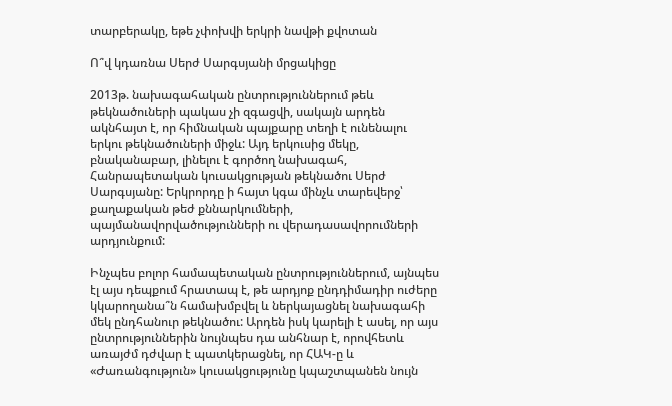տարբերակը, եթե չփոխվի երկրի նավթի քվոտան

Ո՞վ կդառնա Սերժ Սարգսյանի մրցակիցը

2013թ. նախագահական ընտրություններում թեև թեկնածուների պակաս չի զգացվի, սակայն արդեն ակնհայտ է, որ հիմնական պայքարը տեղի է ունենալու երկու թեկնածուների միջև: Այդ երկուսից մեկը, բնականաբար, լինելու է գործող նախագահ, Հանրապետական կուսակցության թեկնածու Սերժ Սարգսյանը: Երկրորդը ի հայտ կգա մինչև տարեվերջ՝ քաղաքական թեժ քննարկումների, պայմանավորվածությունների ու վերադասավորումների արդյունքում:

Ինչպես բոլոր համապետական ընտրություններում, այնպես էլ այս դեպքում հրատապ է, թե արդյոք ընդդիմադիր ուժերը կկարողանա՞ն համախմբվել և ներկայացնել նախագահի մեկ ընդհանուր թեկնածու: Արդեն իսկ կարելի է ասել, որ այս ընտրություններին նույնպես դա անհնար է, որովհետև առայժմ դժվար է պատկերացնել, որ ՀԱԿ-ը և «Ժառանգություն» կուսակցությունը կպաշտպանեն նույն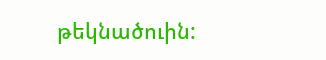թեկնածուին: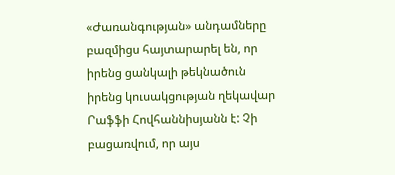«Ժառանգության» անդամները բազմիցս հայտարարել են, որ իրենց ցանկալի թեկնածուն իրենց կուսակցության ղեկավար Րաֆֆի Հովհաննիսյանն է: Չի բացառվում, որ այս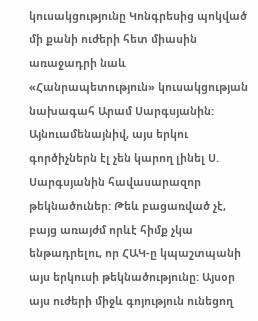կուսակցությունը Կոնգրեսից պոկված մի քանի ուժերի հետ միասին առաջադրի նաև «Հանրապետություն» կուսակցության նախագահ Արամ Սարգսյանին: Այնուամենայնիվ, այս երկու գործիչներն էլ չեն կարող լինել Ս. Սարգսյանին հավասարազոր թեկնածուներ: Թեև բացառված չէ, բայց առայժմ որևէ հիմք չկա ենթադրելու, որ ՀԱԿ-ը կպաշտպանի այս երկուսի թեկնածությունը: Այսօր այս ուժերի միջև գոյություն ունեցող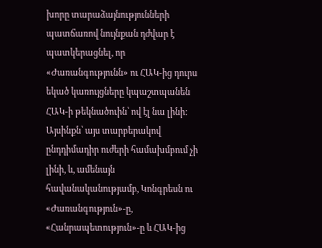խորը տարաձայնությունների պատճառով նույնքան դժվար է պատկերացնել, որ «Ժառանգությունն» ու ՀԱԿ-ից դուրս եկած կառույցները կպաշտպանեն ՀԱԿ-ի թեկնածուին՝ ով էլ նա լինի: Այսինքն՝ այս տարբերակով ընդդիմադիր ուժերի համախմբում չի լինի, և, ամենայն հավանականությամբ, Կոնգրեսն ու «Ժառանգություն»-ը, «Հանրապետություն»-ը և ՀԱԿ-ից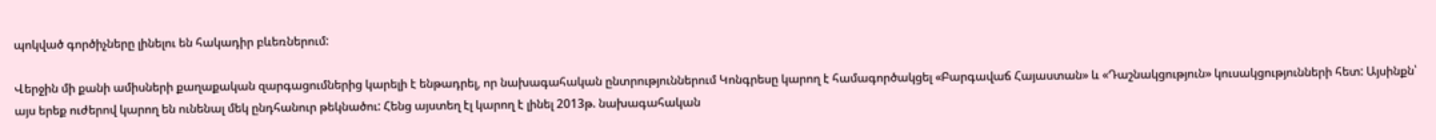պոկված գործիչները լինելու են հակադիր բևեռներում:

Վերջին մի քանի ամիսների քաղաքական զարգացումներից կարելի է ենթադրել, որ նախագահական ընտրություններում Կոնգրեսը կարող է համագործակցել «Բարգավաճ Հայաստան» և «Դաշնակցություն» կուսակցությունների հետ: Այսինքն՝ այս երեք ուժերով կարող են ունենալ մեկ ընդհանուր թեկնածու: Հենց այստեղ էլ կարող է լինել 2013թ. նախագահական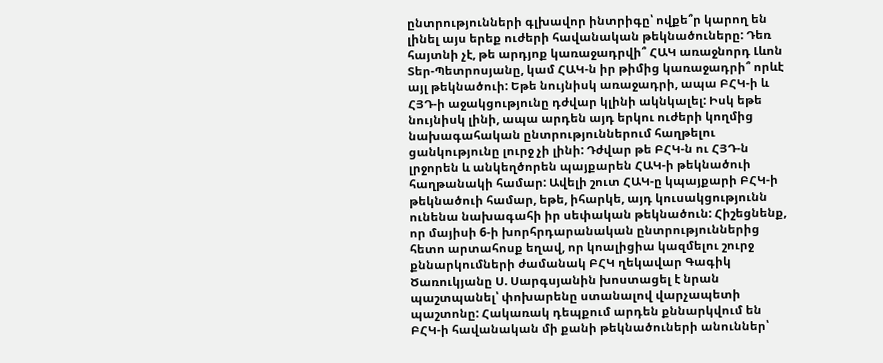ընտրությունների գլխավոր ինտրիգը՝ ովքե՞ր կարող են լինել այս երեք ուժերի հավանական թեկնածուները: Դեռ հայտնի չէ, թե արդյոք կառաջադրվի՞ ՀԱԿ առաջնորդ Լևոն Տեր-Պետրոսյանը, կամ ՀԱԿ-ն իր թիմից կառաջադրի՞ որևէ այլ թեկնածուի: Եթե նույնիսկ առաջադրի, ապա ԲՀԿ-ի և ՀՅԴ-ի աջակցությունը դժվար կլինի ակնկալել: Իսկ եթե նույնիսկ լինի, ապա արդեն այդ երկու ուժերի կողմից նախագահական ընտրություններում հաղթելու ցանկությունը լուրջ չի լինի: Դժվար թե ԲՀԿ-ն ու ՀՅԴ-ն լրջորեն և անկեղծորեն պայքարեն ՀԱԿ-ի թեկնածուի հաղթանակի համար: Ավելի շուտ ՀԱԿ-ը կպայքարի ԲՀԿ-ի թեկնածուի համար, եթե, իհարկե, այդ կուսակցությունն ունենա նախագահի իր սեփական թեկնածուն: Հիշեցնենք, որ մայիսի 6-ի խորհրդարանական ընտրություններից հետո արտահոսք եղավ, որ կոալիցիա կազմելու շուրջ քննարկումների ժամանակ ԲՀԿ ղեկավար Գագիկ Ծառուկյանը Ս. Սարգսյանին խոստացել է նրան պաշտպանել՝ փոխարենը ստանալով վարչապետի պաշտոնը: Հակառակ դեպքում արդեն քննարկվում են ԲՀԿ-ի հավանական մի քանի թեկնածուների անուններ՝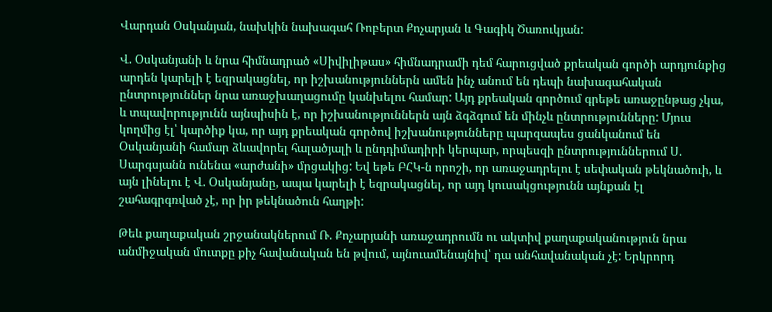Վարդան Օսկանյան, նախկին նախագահ Ռոբերտ Քոչարյան և Գագիկ Ծառուկյան:

Վ. Օսկանյանի և նրա հիմնադրած «Սիվիլիթաս» հիմնադրամի դեմ հարուցված քրեական գործի արդյունքից արդեն կարելի է եզրակացնել, որ իշխանություններն ամեն ինչ անում են դեպի նախագահական ընտրություններ նրա առաջխաղացումը կանխելու համար: Այդ քրեական գործում գրեթե առաջընթաց չկա, և տպավորությունն այնպիսին է, որ իշխանություններն այն ձգձգում են մինչև ընտրությունները: Մյուս կողմից էլ՝ կարծիք կա, որ այդ քրեական գործով իշխանությունները պարզապես ցանկանում են Օսկանյանի համար ձևավորել հալածյալի և ընդդիմադիրի կերպար, որպեսզի ընտրություններում Ս. Սարգսյանն ունենա «արժանի» մրցակից: Եվ եթե ԲՀԿ-ն որոշի, որ առաջադրելու է սեփական թեկնածուի, և այն լինելու է Վ. Օսկանյանը, ապա կարելի է եզրակացնել, որ այդ կուսակցությունն այնքան էլ շահագրգռված չէ, որ իր թեկնածուն հաղթի:

Թեև քաղաքական շրջանակներում Ռ. Քոչարյանի առաջադրումն ու ակտիվ քաղաքականություն նրա անմիջական մուտքը քիչ հավանական են թվում, այնուամենայնիվ՝ դա անհավանական չէ: Երկրորդ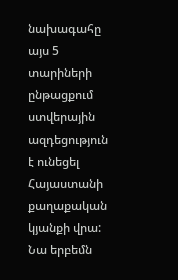նախագահը այս 5 տարիների ընթացքում ստվերային ազդեցություն է ունեցել Հայաստանի քաղաքական կյանքի վրա: Նա երբեմն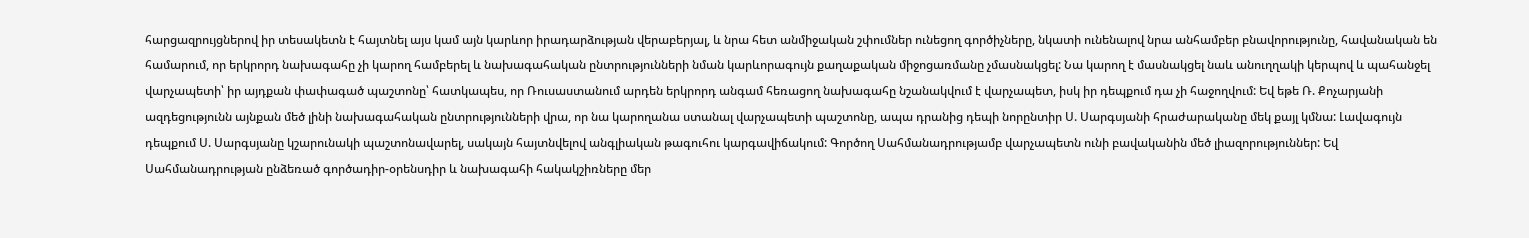հարցազրույցներով իր տեսակետն է հայտնել այս կամ այն կարևոր իրադարձության վերաբերյալ, և նրա հետ անմիջական շփումներ ունեցող գործիչները, նկատի ունենալով նրա անհամբեր բնավորությունը, հավանական են համարում, որ երկրորդ նախագահը չի կարող համբերել և նախագահական ընտրությունների նման կարևորագույն քաղաքական միջոցառմանը չմասնակցել: Նա կարող է մասնակցել նաև անուղղակի կերպով և պահանջել վարչապետի՝ իր այդքան փափագած պաշտոնը՝ հատկապես, որ Ռուսաստանում արդեն երկրորդ անգամ հեռացող նախագահը նշանակվում է վարչապետ, իսկ իր դեպքում դա չի հաջողվում: Եվ եթե Ռ. Քոչարյանի ազդեցությունն այնքան մեծ լինի նախագահական ընտրությունների վրա, որ նա կարողանա ստանալ վարչապետի պաշտոնը, ապա դրանից դեպի նորընտիր Ս. Սարգսյանի հրաժարականը մեկ քայլ կմնա: Լավագույն դեպքում Ս. Սարգսյանը կշարունակի պաշտոնավարել, սակայն հայտնվելով անգլիական թագուհու կարգավիճակում: Գործող Սահմանադրությամբ վարչապետն ունի բավականին մեծ լիազորություններ: Եվ Սահմանադրության ընձեռած գործադիր-օրենսդիր և նախագահի հակակշիռները մեր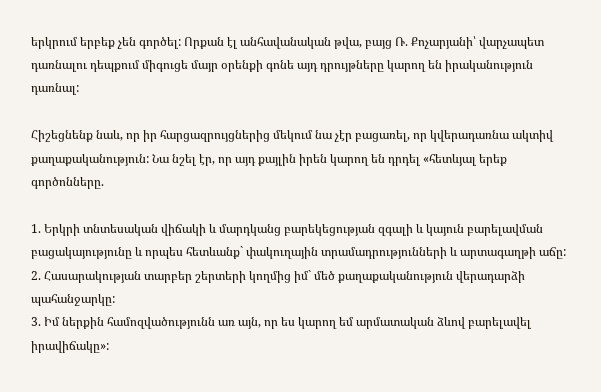երկրում երբեք չեն գործել: Որքան էլ անհավանական թվա, բայց Ռ. Քոչարյանի՝ վարչապետ դառնալու դեպքում միգուցե մայր օրենքի գոնե այդ դրույթները կարող են իրականություն դառնալ:

Հիշեցնենք նաև, որ իր հարցազրույցներից մեկում նա չէր բացառել, որ կվերադառնա ակտիվ քաղաքականություն: Նա նշել էր, որ այդ քայլին իրեն կարող են դրդել «հետևյալ երեք գործոնները.

1. Երկրի տնտեսական վիճակի և մարդկանց բարեկեցության զգալի և կայուն բարելավման բացակայությունը և որպես հետևանք` փակուղային տրամադրությունների և արտագաղթի աճը:
2. Հասարակության տարբեր շերտերի կողմից իմ` մեծ քաղաքականություն վերադարձի պահանջարկը:
3. Իմ ներքին համոզվածությունն առ այն, որ ես կարող եմ արմատական ձևով բարելավել իրավիճակը»: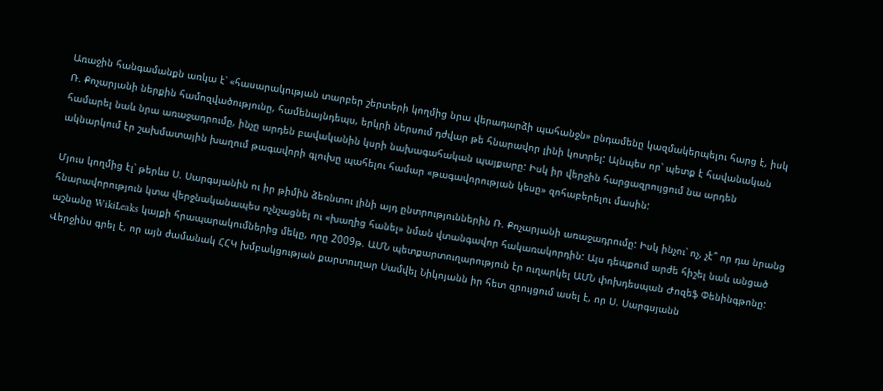Առաջին հանգամանքն առկա է՝ «հասարակության տարբեր շերտերի կողմից նրա վերադարձի պահանջն» ընդամենը կազմակերպելու հարց է, իսկ Ռ. Քոչարյանի ներքին համոզվածությունը, համենայնդեպս, երկրի ներսում դժվար թե հնարավոր լինի կոտրել: Այնպես որ՝ պետք է հավանական համարել նաև նրա առաջադրումը, ինչը արդեն բավականին կսրի նախագահական պայքարը: Իսկ իր վերջին հարցազրույցում նա արդեն ակնարկում էր շախմատային խաղում թագավորի գլուխը պահելու համար «թագավորության կեսը» զոհաբերելու մասին:

Մյուս կողմից էլ՝ թերևս Ս. Սարգսյանին ու իր թիմին ձեռնտու լինի այդ ընտրություններին Ռ. Քոչարյանի առաջադրումը: Իսկ ինչու՝ ոչ, չէ՞ որ դա նրանց հնարավորություն կտա վերջնականապես ոչնչացնել ու «խաղից հանել» նման վտանգավոր հակառակորդին: Այս դեպքում արժե հիշել նաև անցած աշնանը WikiLeaks կայքի հրապարակումներից մեկը, որը 2009թ. ԱՄՆ պետքարտուղարություն էր ուղարկել ԱՄՆ փոխդեսպան Ժոզեֆ Փենինգթոնը: Վերջինս գրել է, որ այն ժամանակ ՀՀԿ խմբակցության քարտուղար Սամվել Նիկոյանն իր հետ զրույցում ասել է, որ Ս. Սարգսյանն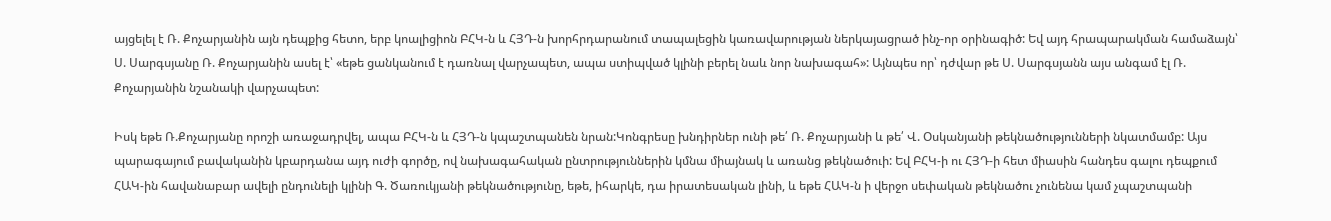այցելել է Ռ. Քոչարյանին այն դեպքից հետո, երբ կոալիցիոն ԲՀԿ-ն և ՀՅԴ-ն խորհրդարանում տապալեցին կառավարության ներկայացրած ինչ-որ օրինագիծ: Եվ այդ հրապարակման համաձայն՝ Ս. Սարգսյանը Ռ. Քոչարյանին ասել է՝ «եթե ցանկանում է դառնալ վարչապետ, ապա ստիպված կլինի բերել նաև նոր նախագահ»: Այնպես որ՝ դժվար թե Ս. Սարգսյանն այս անգամ էլ Ռ. Քոչարյանին նշանակի վարչապետ:

Իսկ եթե Ռ.Քոչարյանը որոշի առաջադրվել, ապա ԲՀԿ-ն և ՀՅԴ-ն կպաշտպանեն նրան:Կոնգրեսը խնդիրներ ունի թե՛ Ռ. Քոչարյանի և թե՛ Վ. Օսկանյանի թեկնածությունների նկատմամբ: Այս պարագայում բավականին կբարդանա այդ ուժի գործը, ով նախագահական ընտրություններին կմնա միայնակ և առանց թեկնածուի: Եվ ԲՀԿ-ի ու ՀՅԴ-ի հետ միասին հանդես գալու դեպքում ՀԱԿ-ին հավանաբար ավելի ընդունելի կլինի Գ. Ծառուկյանի թեկնածությունը, եթե, իհարկե, դա իրատեսական լինի, և եթե ՀԱԿ-ն ի վերջո սեփական թեկնածու չունենա կամ չպաշտպանի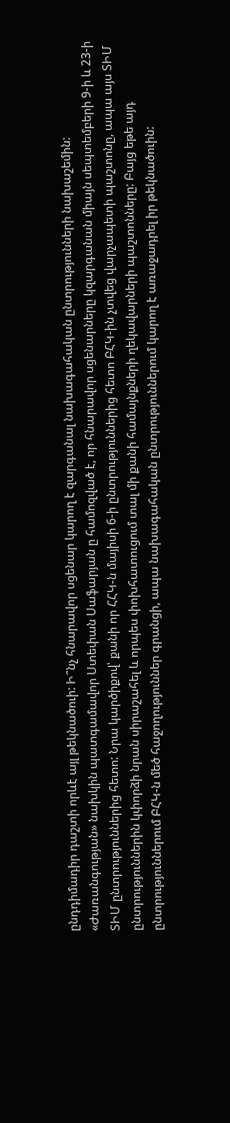ընդդիմադիր դաշտի որևէ այլ թեկնածուի: Ի՞նչ հնարավոր սցենար կարող է զարգանալ նախագահական ընտրությունների նախաշեմին: «Ժառանգության» նախկին պատգամավոր Ստեփան Սաֆարյան ը համոզված է, որ հնարավոր սցենարները կզարգանան միայն սեպտեմբերի 9-ի և 23-ի ՏԻՄ ընտրություններից հետո: Նրա կարծիքով՝ քանի որ ՀՀԿ-ն մայիսի 6-ի ընտրություններից հետո ԲՀԿ-ին չտվեց վարչապետի պաշտոնը, ապա այս ՏԻՄ ընտրություններին կփորձի նրան սիրաշահել և որպես փոխհատուցում տալ մի քանի համայնքների ղեկավարների պաշտոնները: Բայց եթե այդ ընտրություններում ԲՀԿ-ն մեծ հաջողություններ գրանցի, ապա նախագահական ընտրություններում կարող է առաջադրել իր թեկնածուին: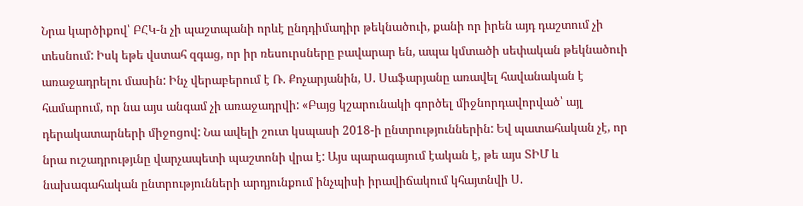Նրա կարծիքով՝ ԲՀԿ-ն չի պաշտպանի որևէ ընդդիմադիր թեկնածուի, քանի որ իրեն այդ դաշտում չի տեսնում: Իսկ եթե վստահ զգաց, որ իր ռեսուրսները բավարար են, ապա կմտածի սեփական թեկնածուի առաջադրելու մասին: Ինչ վերաբերում է Ռ. Քոչարյանին, Ս. Սաֆարյանը առավել հավանական է համարում, որ նա այս անգամ չի առաջադրվի: «Բայց կշարունակի գործել միջնորդավորված՝ այլ դերակատարների միջոցով: Նա ավելի շուտ կսպասի 2018-ի ընտրություններին: Եվ պատահական չէ, որ նրա ուշադրությւնը վարչապետի պաշտոնի վրա է: Այս պարագայում էական է, թե այս ՏԻՄ և նախագահական ընտրությունների արդյունքում ինչպիսի իրավիճակում կհայտնվի Ս.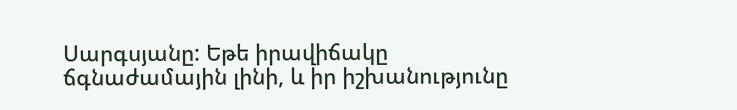Սարգսյանը: Եթե իրավիճակը ճգնաժամային լինի, և իր իշխանությունը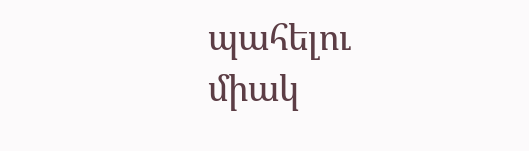պահելու միակ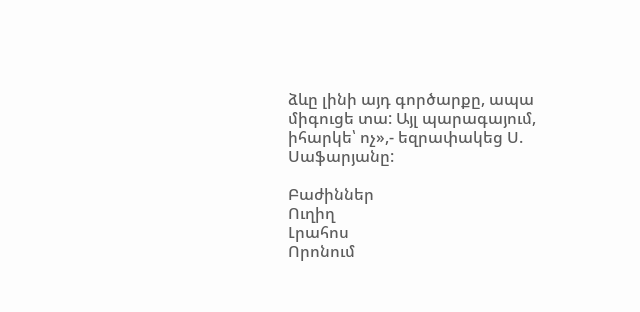ձևը լինի այդ գործարքը, ապա միգուցե տա: Այլ պարագայում, իհարկե՝ ոչ»,- եզրափակեց Ս. Սաֆարյանը:

Բաժիններ
Ուղիղ
Լրահոս
Որոնում